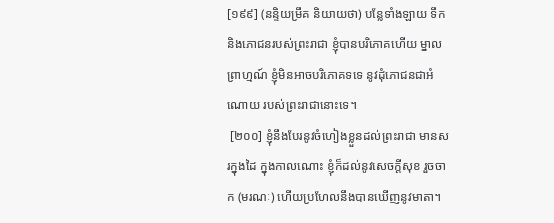[១៩៩] (នន្ទិយម្រឹគ និយាយថា) បន្លែទាំងឡាយ ទឹក និងភោជនរបស់ព្រះរាជា ខ្ញុំបានបរិភោគហើយ ម្នាលព្រាហ្មណ៍ ខ្ញុំមិនអាចបរិភោគទទេ នូវដុំភោជនជាអំណោយ របស់ព្រះរាជានោះទេ។
 [២០០] ខ្ញុំនឹងបែរនូវចំហៀងខ្លួនដល់ព្រះរាជា មានសរក្នុងដៃ ក្នុងកាលណោះ ខ្ញុំក៏ដល់នូវសេចក្តីសុខ រួចចាក (មរណៈ) ហើយប្រហែលនឹងបានឃើញនូវមាតា។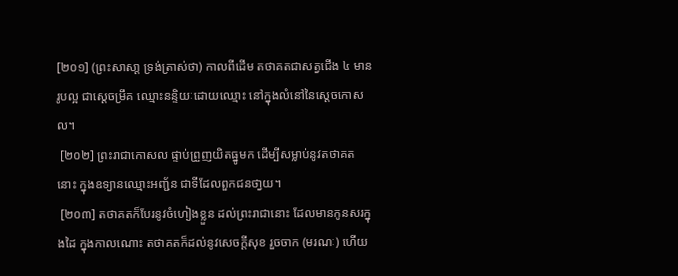[២០១] (ព្រះសាសា្ត ទ្រង់ត្រាស់ថា) កាលពីដើម តថាគតជាសត្វជើង ៤ មានរូបល្អ ជាស្តេចម្រឹគ ឈ្មោះនន្ទិយៈដោយឈ្មោះ នៅក្នុងលំនៅនៃសេ្តចកោសល។
 [២០២] ព្រះរាជាកោសល ផ្ទាប់ព្រួញយិតធ្នូមក ដើម្បីសម្លាប់នូវតថាគតនោះ ក្នុងឧទ្យានឈ្មោះអញ្ជ័ន ជាទីដែលពួកជនថា្វយ។
 [២០៣] តថាគតក៏បែរនូវចំហៀងខ្លួន ដល់ព្រះរាជានោះ ដែលមានកូនសរក្នុងដៃ ក្នុងកាលណោះ តថាគតក៏ដល់នូវសេចក្តីសុខ រួចចាក (មរណៈ) ហើយ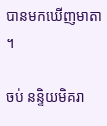បានមកឃើញមាតា។

ចប់ នន្ទិយមិគរា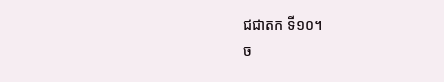ជជាតក ទី១០។
ច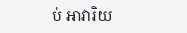ប់ អាវារិយ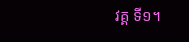វគ្គ ទី១។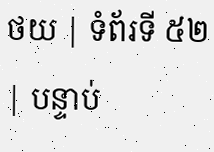ថយ | ទំព័រទី ៥២ | បន្ទាប់